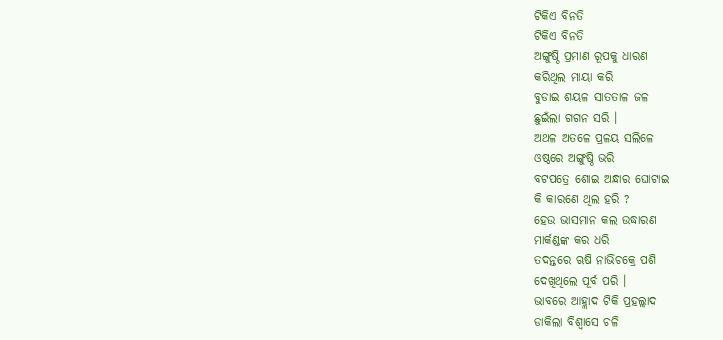ଟିକିଏ ବିନତି
ଟିକିଏ ବିନତି
ଅଙ୍ଗୁଷ୍ଠି ପ୍ରମାଣ ରୂପକୁ ଧାରଣ
କରିଥିଲ ମାୟା କରି
ବୁଡାଇ ଶୟଳ ସାତତାଳ ଜଳ
ଛୁଇଁଲା ଗଗନ ସରି ।
ଅଥଳ ଅତଳେ ପ୍ରଳୟ ସଲିଳେ
ଓଷ୍ଠରେ ଅଙ୍ଗୁଷ୍ଠି ଭରି
ବଟପତ୍ରେ ଶୋଇ ଅନ୍ଧାର ଘୋଟାଇ
କି କାରଣେ ଥିଲ ହରି ?
ହେଉ ଭାସମାନ କଲ ଉଦ୍ଧାରଣ
ମାର୍କଣ୍ଡଙ୍କ କର ଧରି
ତଦନ୍ତରେ ଋଷି ନାଭିଚକ୍ରେ ପଶି
ଦେଖିଥିଲେ ପୂର୍ବ ପରି ।
ଭାବରେ ଆହ୍ଲାଦ ଟିକି ପ୍ରହଲ୍ଲାଦ
ଡାକିଲା ବିଶ୍ଵାସେ ଚଳି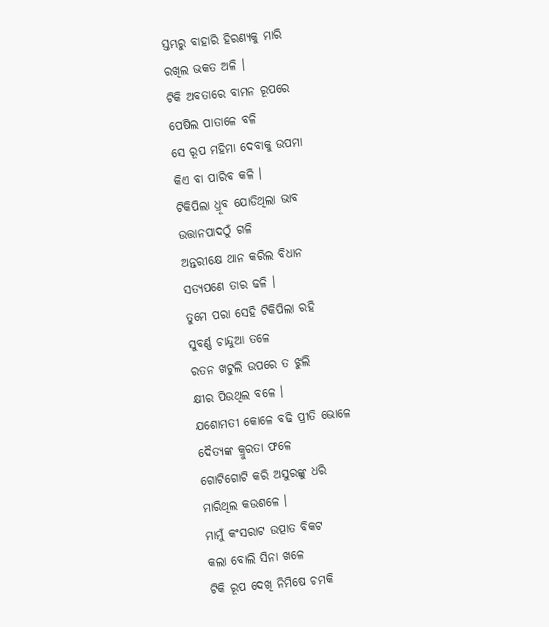ସ୍ତମ୍ଭରୁ ବାହାରି ହିରଣ୍ୟକୁ ମାରି
ରଖିଲ ଭକତ ଅଳି ।
ଟିକି ଅବତାରେ ବାମନ ରୂପରେ
ପେଷିଲ ପାତାଳେ ବଳି
ସେ ରୂପ ମହିମା ଦେବାକୁ ଉପମା
କିଏ ବା ପାରିବ କଳି ।
ଟିକିପିଲା ଧ୍ରୂବ ଯୋଡିଥିଲା ଭାବ
ଉତ୍ତାନପାଦଠୁଁ ଗଳି
ଅନ୍ତରୀକ୍ଷେ ଥାନ କରିଲ ବିଧାନ
ସତ୍ୟପଣେ ତାର ଢଳି ।
ତୁମେ ପରା ସେହି ଟିକିପିଲା ରହି
ସୁବର୍ଣ୍ଣ ଚାନ୍ଦୁଆ ତଳେ
ରତନ ଖଟୁଲି ଉପରେ ତ ଝୁଲି
କ୍ଷୀର ପିଉଥିଲ ବଳେ ।
ଯଶୋମତୀ କୋଳେ ବଢି ପ୍ରୀତି ଭୋଳେ
ଦୈତ୍ୟଙ୍କ କ୍ରୁରତା ଫଳେ
ଗୋଟିଗୋଟି କରି ଅସୁରଙ୍କୁ ଧରି
ମାରିଥିଲ କଉଶଳେ ।
ମାମୁଁ କଂସରାଟ ଉତ୍ପାତ ବିକଟ
କଲା ବୋଲି ସିନା ଖଳେ
ଟିକି ରୂପ ଦେଖି ନିମିଷେ ଚମକି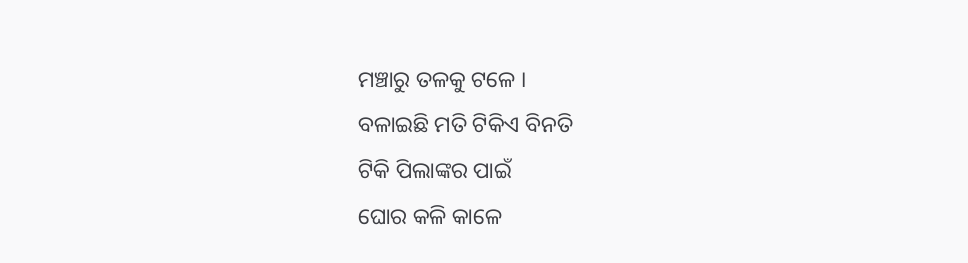ମଞ୍ଚାରୁ ତଳକୁ ଟଳେ ।
ବଳାଇଛି ମତି ଟିକିଏ ବିନତି
ଟିକି ପିଲାଙ୍କର ପାଇଁ
ଘୋର କଳି କାଳେ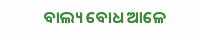ବାଲ୍ୟ ବୋଧ ଆଳେ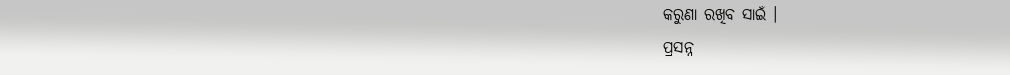କରୁଣା ରଖିବ ସାଇଁ ।
ପ୍ରସନ୍ନ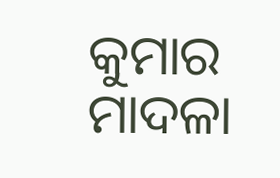କୁମାର ମାଦଳା